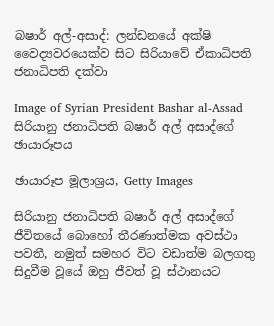බෂාර් අල්-අසාද්: ලන්ඩනයේ අක්ෂි වෛද්‍යවරයෙක්ව සිට සිරියාවේ ඒකාධිපති ජනාධිපති දක්වා

Image of Syrian President Bashar al-Assad සිරියානු ජනාධිපති බෂාර් අල් අසාද්ගේ ඡායාරූපය

ඡායාරූප මූලාශ්‍රය, Getty Images

සිරියානු ජනාධිපති බෂාර් අල් අසාද්ගේ ජීවිතයේ බොහෝ තීරණාත්මක අවස්ථා පවතී, නමුත් සමහර විට වඩාත්ම බලගතු සිදුවීම වූයේ ඔහු ජීවත් වූ ස්ථානයට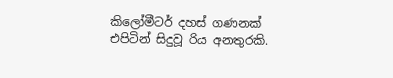කිලෝමීටර් දහස් ගණනක් එපිටින් සිදුවූ රිය අනතුරකි.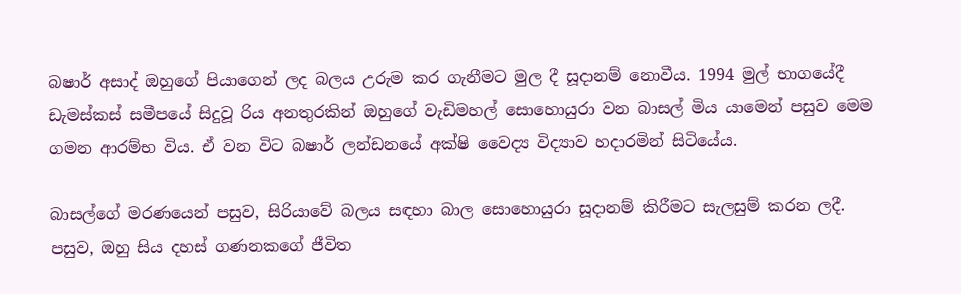බෂාර් අසාද් ඔහුගේ පියාගෙන් ලද බලය උරුම කර ගැනීමට මුල දී සූදානම් නොවීය. 1994 මුල් භාගයේදී ඩැමස්කස් සමීපයේ සිදුවූ රිය අනතුරකින් ඔහුගේ වැඩිමහල් සොහොයුරා වන බාසල් මිය යාමෙන් පසුව මෙම ගමන ආරම්භ විය. ඒ වන විට බෂාර් ලන්ඩනයේ අක්ෂි වෛද්‍ය විද්‍යාව හදාරමින් සිටියේය.

බාසල්ගේ මරණයෙන් පසුව, සිරියාවේ බලය සඳහා බාල සොහොයුරා සූදානම් කිරීමට සැලසුම් කරන ලදී. පසුව, ඔහු සිය දහස් ගණනකගේ ජීවිත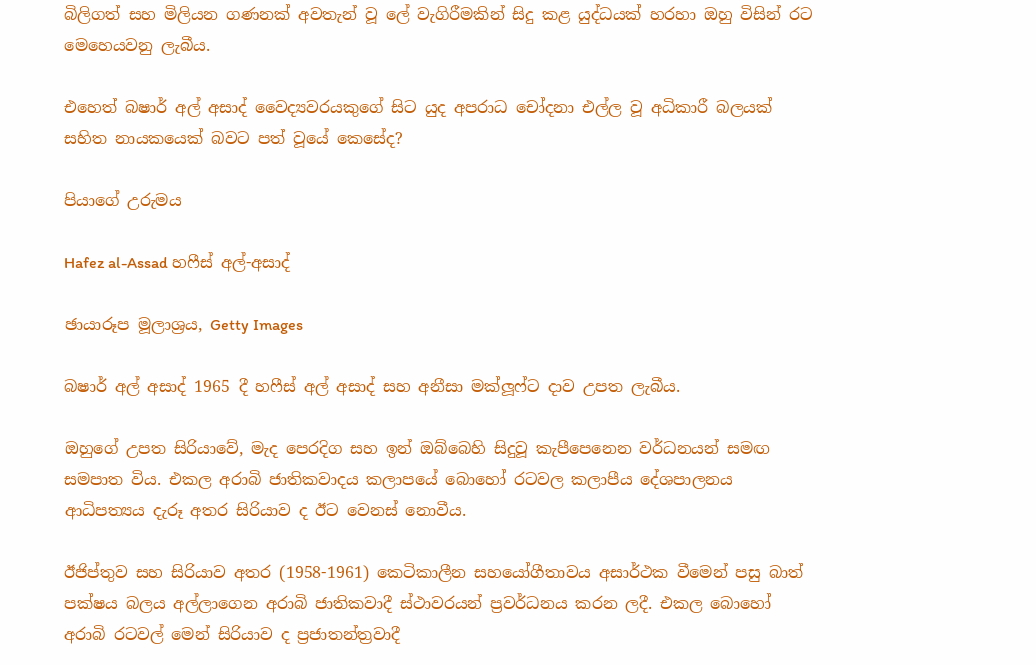බිලිගත් සහ මිලියන ගණනක් අවතැන් වූ ලේ වැගිරීමකින් සිදු කළ යුද්ධයක් හරහා ඔහු විසින් රට මෙහෙයවනු ලැබීය.

එහෙත් බෂාර් අල් අසාද් වෛද්‍යවරයකුගේ සිට යුද අපරාධ චෝදනා එල්ල වූ අධිකාරී බලයක් සහිත නායකයෙක් බවට පත් වූයේ කෙසේද?

පියාගේ උරුමය

Hafez al-Assad හෆීස් අල්-අසාද්

ඡායාරූප මූලාශ්‍රය, Getty Images

බෂාර් අල් අසාද් 1965 දී හෆීස් අල් අසාද් සහ අනීසා මක්ලූෆ්ට දාව උපත ලැබීය.

ඔහුගේ උපත සිරියාවේ, මැද පෙරදිග සහ ඉන් ඔබ්බෙහි සිදුවූ කැපීපෙනෙන වර්ධනයන් සමඟ සමපාත විය. එකල අරාබි ජාතිකවාදය කලාපයේ බොහෝ රටවල කලාපීය දේශපාලනය ආධිපත්‍යය දැරූ අතර සිරියාව ද ඊට වෙනස් නොවීය.

ඊජිප්තුව සහ සිරියාව අතර (1958-1961) කෙටිකාලීන සහයෝගීතාවය අසාර්ථක වීමෙන් පසු බාත් පක්ෂය බලය අල්ලාගෙන අරාබි ජාතිකවාදී ස්ථාවරයන් ප්‍රවර්ධනය කරන ලදී. එකල බොහෝ අරාබි රටවල් මෙන් සිරියාව ද ප්‍රජාතන්ත්‍රවාදී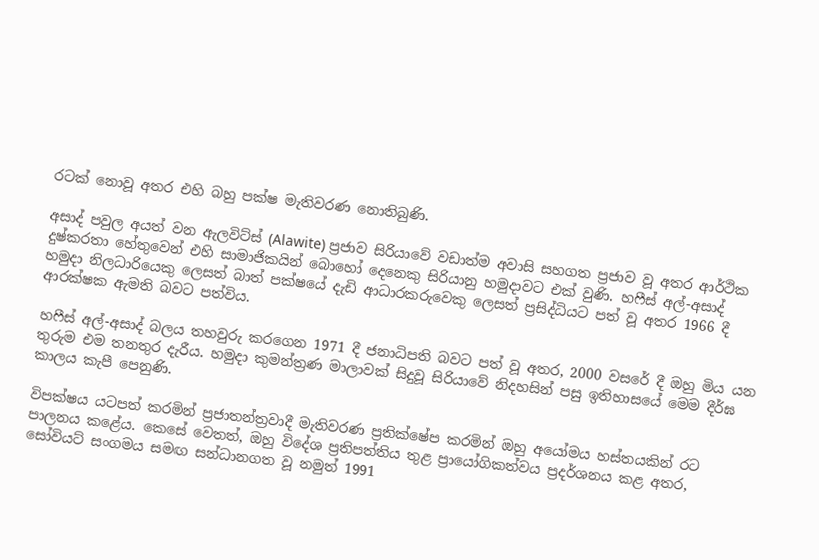රටක් නොවූ අතර එහි බහු පක්ෂ මැතිවරණ නොතිබුණි.

අසාද් පවුල අයත් වන ඇලවිට්ස් (Alawite) ප්‍රජාව සිරියාවේ වඩාත්ම අවාසි සහගත ප්‍රජාව වූ අතර ආර්ථික දුෂ්කරතා හේතුවෙන් එහි සාමාජිකයින් බොහෝ දෙනෙකු සිරියානු හමුදාවට එක් වුණි. හෆීස් අල්-අසාද් හමුදා නිලධාරියෙකු ලෙසත් බාත් පක්ෂයේ දැඩි ආධාරකරුවෙකු ලෙසත් ප්‍රසිද්ධියට පත් වූ අතර 1966 දී ආරක්ෂක ඇමති බවට පත්විය.

හෆීස් අල්-අසාද් බලය තහවුරු කරගෙන 1971 දී ජනාධිපති බවට පත් වූ අතර, 2000 වසරේ දී ඔහු මිය යන තුරුම එම තනතුර දැරීය. හමුදා කුමන්ත්‍රණ මාලාවක් සිදුවූ සිරියාවේ නිදහසින් පසු ඉතිහාසයේ මෙම දීර්ඝ කාලය කැපී පෙනුණි.

විපක්ෂය යටපත් කරමින් ප්‍රජාතන්ත්‍රවාදී මැතිවරණ ප්‍රතික්ෂේප කරමින් ඔහු අයෝමය හස්තයකින් රට පාලනය කළේය. කෙසේ වෙතත්, ඔහු විදේශ ප්‍රතිපත්තිය තුළ ප්‍රායෝගිකත්වය ප්‍රදර්ශනය කළ අතර, සෝවියට් සංගමය සමඟ සන්ධානගත වූ නමුත් 1991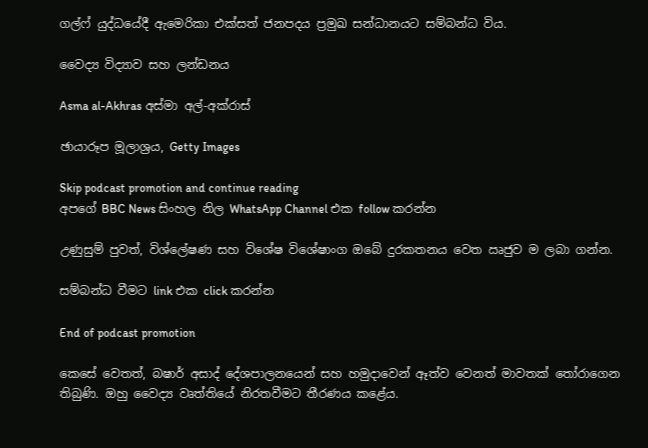ගල්ෆ් යුද්ධයේදී ඇමෙරිකා එක්සත් ජනපදය ප්‍රමුඛ සන්ධානයට සම්බන්ධ විය.

වෛද්‍ය විද්‍යාව සහ ලන්ඩනය

Asma al-Akhras අස්මා අල්-අක්රාස්

ඡායාරූප මූලාශ්‍රය, Getty Images

Skip podcast promotion and continue reading
අපගේ BBC News සිංහල නිල WhatsApp Channel එක follow කරන්න

උණුසුම් පුවත්, විශ්ලේෂණ සහ විශේෂ විශේෂාංග ඔබේ දුරකතනය වෙත ඍජුව ම ලබා ගන්න.

සම්බන්ධ වීමට link එක click කරන්න

End of podcast promotion

කෙසේ වෙතත්, බෂාර් අසාද් දේශපාලනයෙන් සහ හමුදාවෙන් ඈත්ව වෙනත් මාවතක් තෝරාගෙන තිබුණි. ඔහු වෛද්‍ය වෘත්තියේ නිරතවීමට තීරණය කළේය.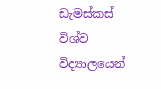ඩැමස්කස් විශ්ව විද්‍යාලයෙන්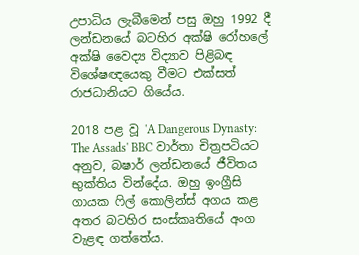උපාධිය ලැබීමෙන් පසු ඔහු 1992 දී ලන්ඩනයේ බටහිර අක්ෂි රෝහලේ අක්ෂි වෛද්‍ය විද්‍යාව පිළිබඳ විශේෂඥයෙකු වීමට එක්සත් රාජධානියට ගියේය.

2018 පළ වූ 'A Dangerous Dynasty: The Assads' BBC වාර්තා චිත්‍රපටියට අනුව, බෂාර් ලන්ඩනයේ ජීවිතය භුක්තිය වින්දේය. ඔහු ඉංග්‍රීසි ගායක ෆිල් කොලින්ස් අගය කළ අතර බටහිර සංස්කෘතියේ අංග වැළඳ ගත්තේය.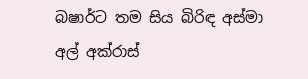බෂාර්ට තම සිය බිරිඳ අස්මා අල් අක්රාස්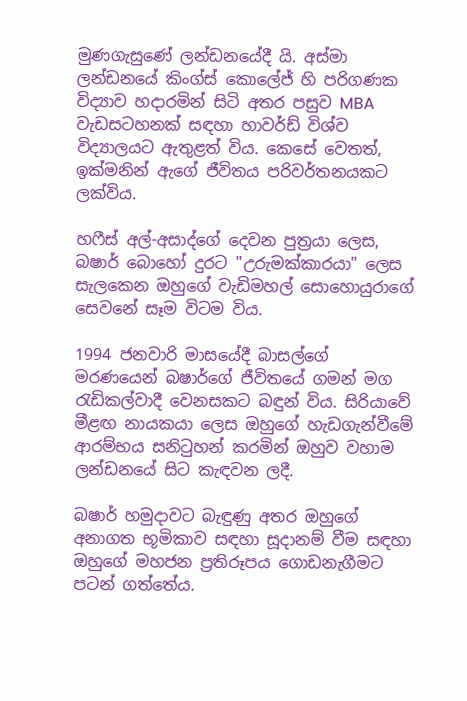මුණගැසුණේ ලන්ඩනයේදී යි. අස්මා ලන්ඩනයේ කිංග්ස් කොලේජ් හි පරිගණක විද්‍යාව හදාරමින් සිටි අතර පසුව MBA වැඩසටහනක් සඳහා හාවර්ඩ් විශ්ව විද්‍යාලයට ඇතුළත් විය. කෙසේ වෙතත්, ඉක්මනින් ඇගේ ජීවිතය පරිවර්තනයකට ලක්විය.

හෆීස් අල්-අසාද්ගේ දෙවන පුත්‍රයා ලෙස, බෂාර් බොහෝ දුරට "උරුමක්කාරයා" ලෙස සැලකෙන ඔහුගේ වැඩිමහල් සොහොයුරාගේ සෙවනේ සෑම විටම විය.

1994 ජනවාරි මාසයේදී බාසල්ගේ මරණයෙන් බෂාර්ගේ ජීවිතයේ ගමන් මග රැඩිකල්වාදී වෙනසකට බඳුන් විය. සිරියාවේ මීළඟ නායකයා ලෙස ඔහුගේ හැඩගැන්වීමේ ආරම්භය සනිටුහන් කරමින් ඔහුව වහාම ලන්ඩනයේ සිට කැඳවන ලදී.

බෂාර් හමුදාවට බැඳුණු අතර ඔහුගේ අනාගත භූමිකාව සඳහා සූදානම් වීම සඳහා ඔහුගේ මහජන ප්‍රතිරූපය ගොඩනැගීමට පටන් ගත්තේය.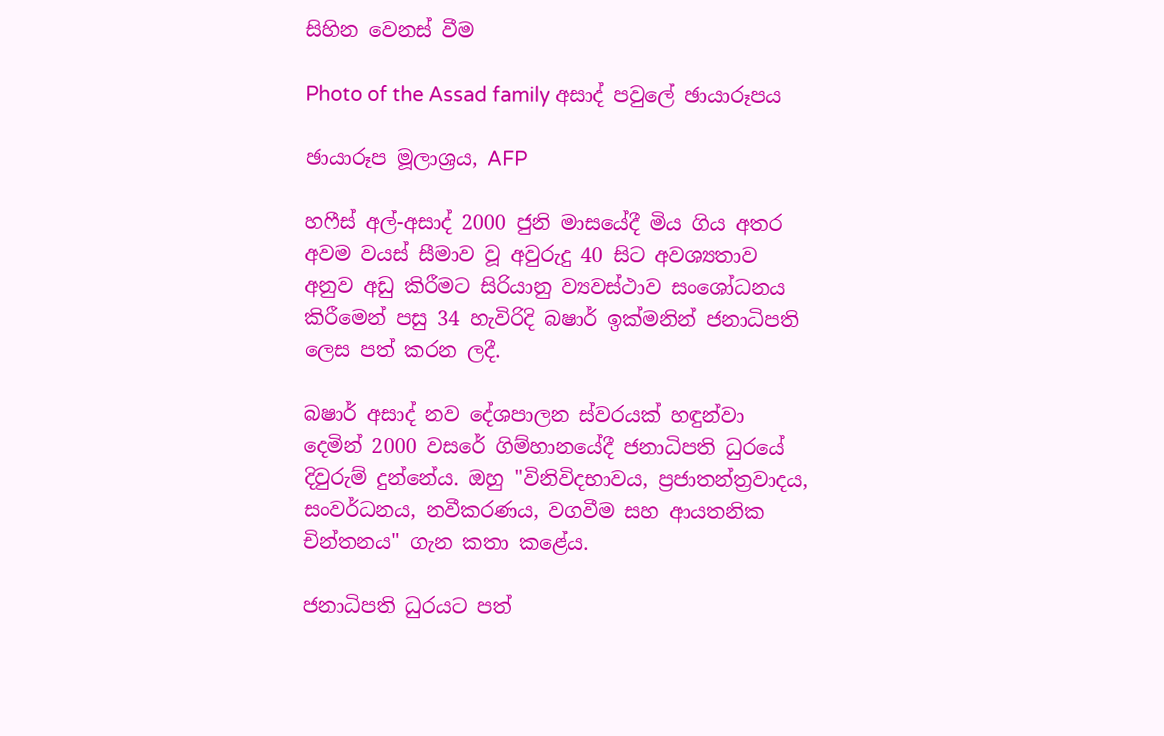සිහින වෙනස් වීම

Photo of the Assad family අසාද් පවුලේ ඡායාරූපය

ඡායාරූප මූලාශ්‍රය, AFP

හෆීස් අල්-අසාද් 2000 ජුනි මාසයේදී මිය ගිය අතර අවම වයස් සීමාව වූ අවුරුදු 40 සිට අවශ්‍යතාව අනුව අඩු කිරීමට සිරියානු ව්‍යවස්ථාව සංශෝධනය කිරීමෙන් පසු 34 හැවිරිදි බෂාර් ඉක්මනින් ජනාධිපති ලෙස පත් කරන ලදී.

බෂාර් අසාද් නව දේශපාලන ස්වරයක් හඳුන්වා දෙමින් 2000 වසරේ ගිම්හානයේදී ජනාධිපති ධුරයේ දිවුරුම් දුන්නේය. ඔහු "විනිවිදභාවය, ප්‍රජාතන්ත්‍රවාදය, සංවර්ධනය, නවීකරණය, වගවීම සහ ආයතනික චින්තනය" ගැන කතා කළේය.

ජනාධිපති ධුරයට පත්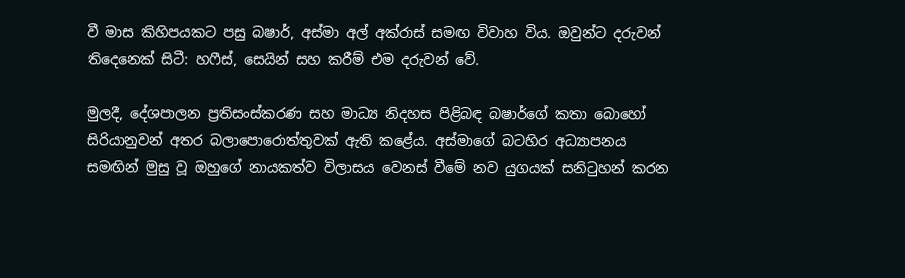වී මාස කිහිපයකට පසු බෂාර්, අස්මා අල් අක්රාස් සමඟ විවාහ විය. ඔවුන්ට දරුවන් තිදෙනෙක් සිටී: හෆීස්, සෙයින් සහ කරීම් එම දරුවන් වේ.

මුලදී, දේශපාලන ප්‍රතිසංස්කරණ සහ මාධ්‍ය නිදහස පිළිබඳ බෂාර්ගේ කතා බොහෝ සිරියානුවන් අතර බලාපොරොත්තුවක් ඇති කළේය. අස්මාගේ බටහිර අධ්‍යාපනය සමඟින් මුසු වූ ඔහුගේ නායකත්ව විලාසය වෙනස් වීමේ නව යුගයක් සනිටුහන් කරන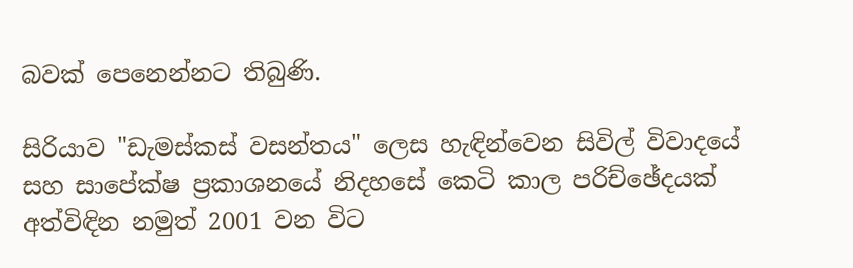බවක් පෙනෙන්නට තිබුණි.

සිරියාව "ඩැමස්කස් වසන්තය" ලෙස හැඳින්වෙන සිවිල් විවාදයේ සහ සාපේක්ෂ ප්‍රකාශනයේ නිදහසේ කෙටි කාල පරිච්ඡේදයක් අත්විඳින නමුත් 2001 වන විට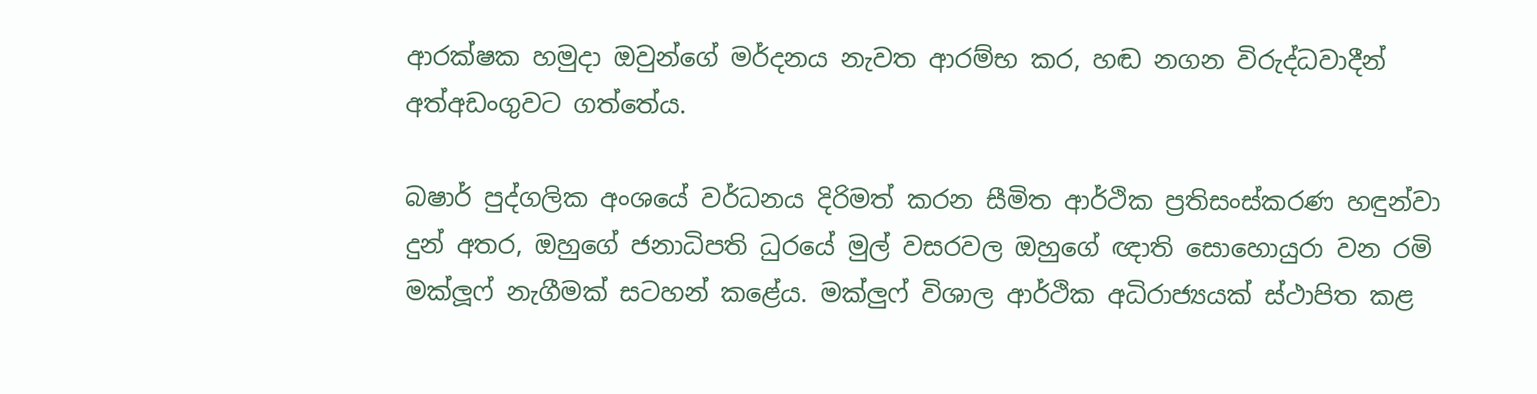ආරක්ෂක හමුදා ඔවුන්ගේ මර්දනය නැවත ආරම්භ කර, හඬ නගන විරුද්ධවාදීන් අත්අඩංගුවට ගත්තේය.

බෂාර් පුද්ගලික අංශයේ වර්ධනය දිරිමත් කරන සීමිත ආර්ථික ප්‍රතිසංස්කරණ හඳුන්වා දුන් අතර, ඔහුගේ ජනාධිපති ධුරයේ මුල් වසරවල ඔහුගේ ඥාති සොහොයුරා වන රමි මක්ලූෆ් නැගීමක් සටහන් කළේය. මක්ලුෆ් විශාල ආර්ථික අධිරාජ්‍යයක් ස්ථාපිත කළ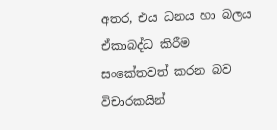අතර, එය ධනය හා බලය ඒකාබද්ධ කිරීම සංකේතවත් කරන බව විචාරකයින්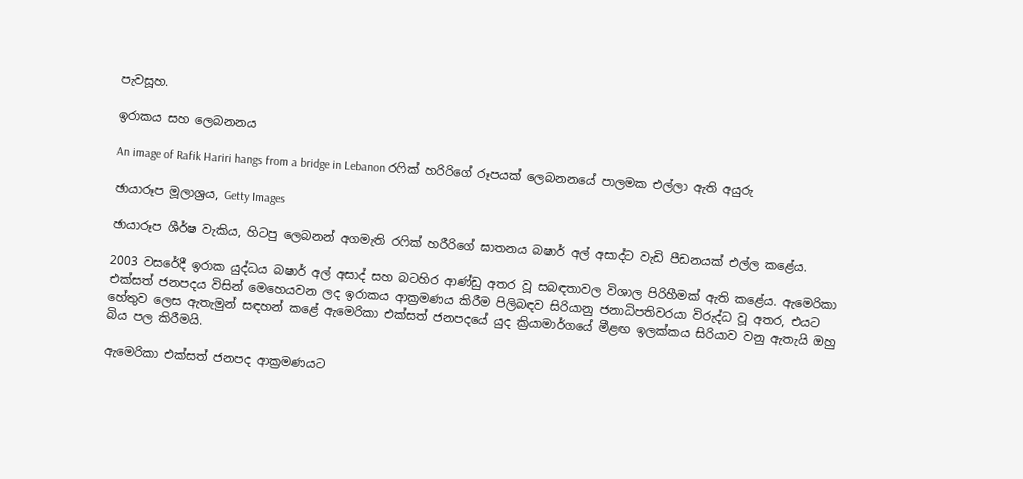පැවසූහ.

ඉරාකය සහ ලෙබනනය

An image of Rafik Hariri hangs from a bridge in Lebanon රෆික් හරිරිගේ රූපයක් ලෙබනනයේ පාලමක එල්ලා ඇති අයුරු

ඡායාරූප මූලාශ්‍රය, Getty Images

ඡායාරූප ශීර්ෂ වැකිය, හිටපු ලෙබනන් අගමැති රෆික් හරීරිගේ ඝාතනය බෂාර් අල් අසාද්ට වැඩි පීඩනයක් එල්ල කළේය.

2003 වසරේදී ඉරාක යුද්ධය බෂාර් අල් අසාද් සහ බටහිර ආණ්ඩු අතර වූ සබඳතාවල විශාල පිරිහීමක් ඇති කළේය. ඇමෙරිකා එක්සත් ජනපදය විසින් මෙහෙයවන ලද ඉරාකය ආක්‍රමණය කිරීම පිලිබඳව සිරියානු ජනාධිපතිවරයා විරුද්ධ වූ අතර, එයට හේතුව ලෙස ඇතැමුන් සඳහන් කළේ ඇමෙරිකා එක්සත් ජනපදයේ යුද ක්‍රියාමාර්ගයේ මීළඟ ඉලක්කය සිරියාව වනු ඇතැයි ඔහු බිය පල කිරීමයි.

ඇමෙරිකා එක්සත් ජනපද ආක්‍රමණයට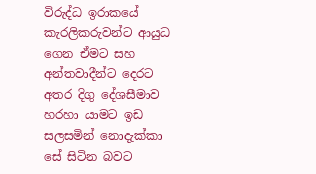විරුද්ධ ඉරාකයේ කැරලිකරුවන්ට ආයුධ ගෙන ඒමට සහ අන්තවාදීන්ට දෙරට අතර දිගු දේශසීමාව හරහා යාමට ඉඩ සලසමින් නොදැක්කා සේ සිටින බවට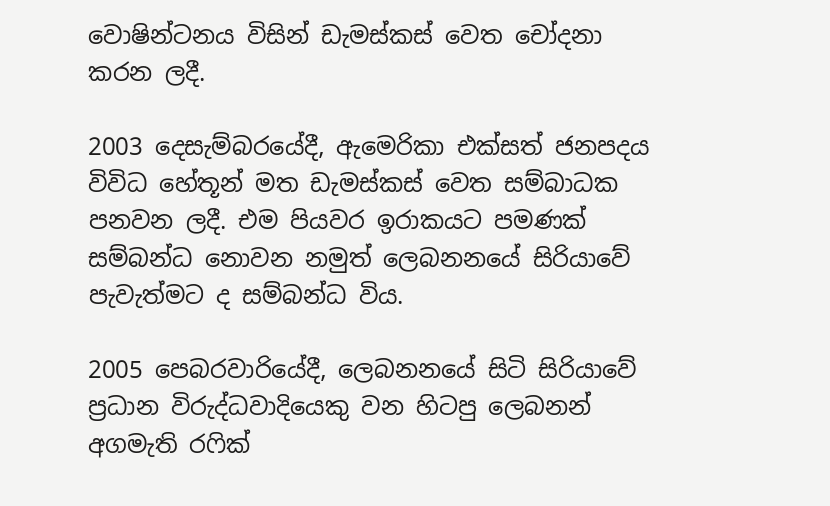වොෂින්ටනය විසින් ඩැමස්කස් වෙත චෝදනා කරන ලදී.

2003 දෙසැම්බරයේදී, ඇමෙරිකා එක්සත් ජනපදය විවිධ හේතූන් මත ඩැමස්කස් වෙත සම්බාධක පනවන ලදී. එම පියවර ඉරාකයට පමණක් සම්බන්ධ නොවන නමුත් ලෙබනනයේ සිරියාවේ පැවැත්මට ද සම්බන්ධ විය.

2005 පෙබරවාරියේදී, ලෙබනනයේ සිටි සිරියාවේ ප්‍රධාන විරුද්ධවාදියෙකු වන හිටපු ලෙබනන් අගමැති රෆික්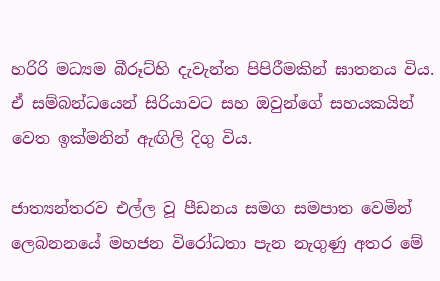හරිරි මධ්‍යම බීරූට්හි දැවැන්ත පිපිරීමකින් ඝාතනය විය. ඒ සම්බන්ධයෙන් සිරියාවට සහ ඔවුන්ගේ සහයකයින් වෙත ඉක්මනින් ඇඟිලි දිගු විය.

ජාත්‍යන්තරව එල්ල වූ පීඩනය සමග සමපාත වෙමින් ලෙබනනයේ මහජන විරෝධතා පැන නැගුණු අතර මේ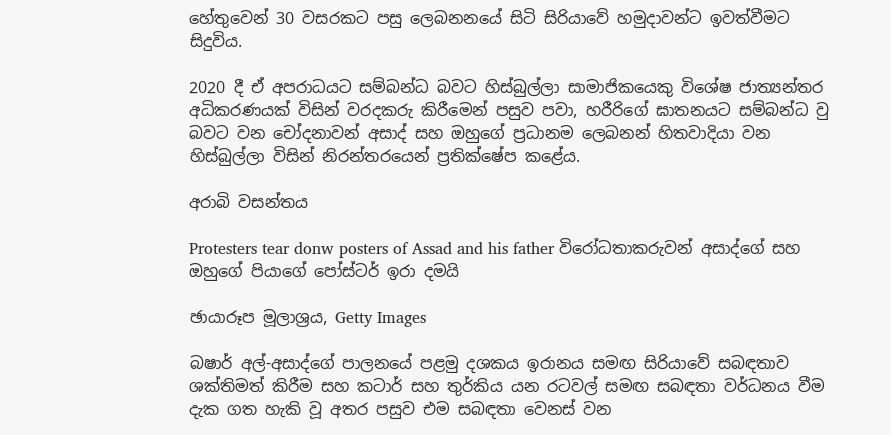හේතුවෙන් 30 වසරකට පසු ලෙබනනයේ සිටි සිරියාවේ හමුදාවන්ට ඉවත්වීමට සිදුවිය.

2020 දී ඒ අපරාධයට සම්බන්ධ බවට හිස්බුල්ලා සාමාජිකයෙකු විශේෂ ජාත්‍යන්තර අධිකරණයක් විසින් වරදකරු කිරීමෙන් පසුව පවා, හරීරිගේ ඝාතනයට සම්බන්ධ වු බවට වන චෝදනාවන් අසාද් සහ ඔහුගේ ප්‍රධානම ලෙබනන් හිතවාදියා වන හිස්බුල්ලා විසින් නිරන්තරයෙන් ප්‍රතික්ෂේප කළේය.

අරාබි වසන්තය

Protesters tear donw posters of Assad and his father විරෝධතාකරුවන් අසාද්ගේ සහ ඔහුගේ පියාගේ පෝස්ටර් ඉරා දමයි

ඡායාරූප මූලාශ්‍රය, Getty Images

බෂාර් අල්-අසාද්ගේ පාලනයේ පළමු දශකය ඉරානය සමඟ සිරියාවේ සබඳතාව ශක්තිමත් කිරීම සහ කටාර් සහ තුර්කිය යන රටවල් සමඟ සබඳතා වර්ධනය වීම දැක ගත හැකි වූ අතර පසුව එම සබඳතා වෙනස් වන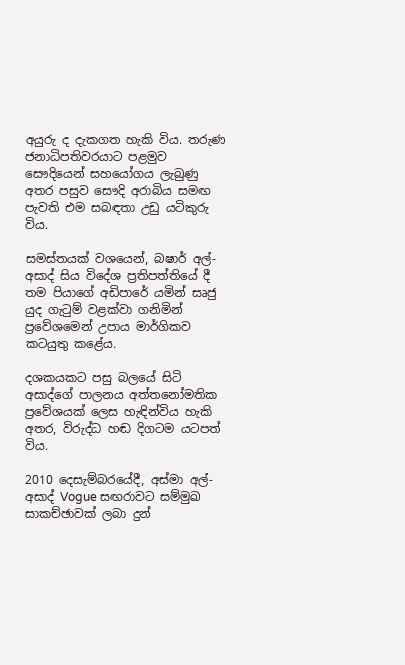අයුරු ද දැකගත හැකි විය. තරුණ ජනාධිපතිවරයාට පළමුව සෞදියෙන් සහයෝගය ලැබුණු අතර පසුව සෞදි අරාබිය සමඟ පැවති එම සබඳතා උඩු යටිකුරු විය.

සමස්තයක් වශයෙන්, බෂාර් අල්-අසාද් සිය විදේශ ප්‍රතිපත්තියේ දී තම පියාගේ අඩිපාරේ යමින් සෘජු යුද ගැටුම් වළක්වා ගනිමින් ප්‍රවේශමෙන් උපාය මාර්ගිකව කටයුතු කළේය.

දශකයකට පසු බලයේ සිටි අසාද්ගේ පාලනය අත්තනෝමතික ප්‍රවේශයක් ලෙස හැඳින්විය හැකි අතර, විරුද්ධ හඬ දිගටම යටපත් විය.

2010 දෙසැම්බරයේදී, අස්මා අල්-අසාද් Vogue සඟරාවට සම්මුඛ සාකච්ඡාවක් ලබා දුන්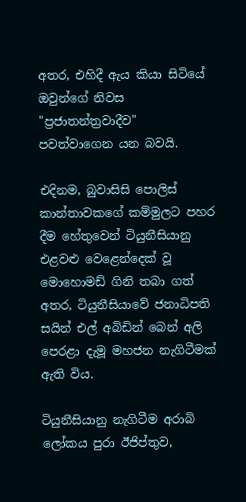අතර, එහිදී ඇය කියා සිටියේ ඔවුන්ගේ නිවස "ප්‍රජාතන්ත්‍රවාදීව" පවත්වාගෙන යන බවයි.

එදිනම, බුවාසිසි පොලිස් කාන්තාවකගේ කම්මුලට පහර දීම හේතුවෙන් ටියුනීසියානු එළවළු වෙළෙන්දෙක් වූ මොහොමඩ් ගිනි තබා ගත් අතර, ටියුනීසියාවේ ජනාධිපති සයින් එල් අබිඩින් බෙන් අලි පෙරළා දැමූ මහජන නැගිටීමක් ඇති විය.

ටියුනීසියානු නැගිටීම අරාබි ලෝකය පුරා ඊජිප්තුව,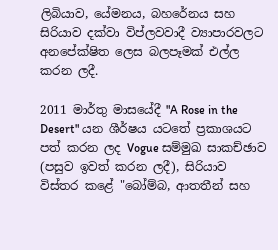ලිබියාව, යේමනය, බහරේනය සහ සිරියාව දක්වා විප්ලවවාදී ව්‍යාපාරවලට අනපේක්ෂිත ලෙස බලපෑමක් එල්ල කරන ලදී.

2011 මාර්තු මාසයේදී "A Rose in the Desert" යන ශීර්ෂය යටතේ ප්‍රකාශයට පත් කරන ලද Vogue සම්මුඛ සාකච්ඡාව (පසුව ඉවත් කරන ලදී), සිරියාව විස්තර කළේ "බෝම්බ, ආතතීන් සහ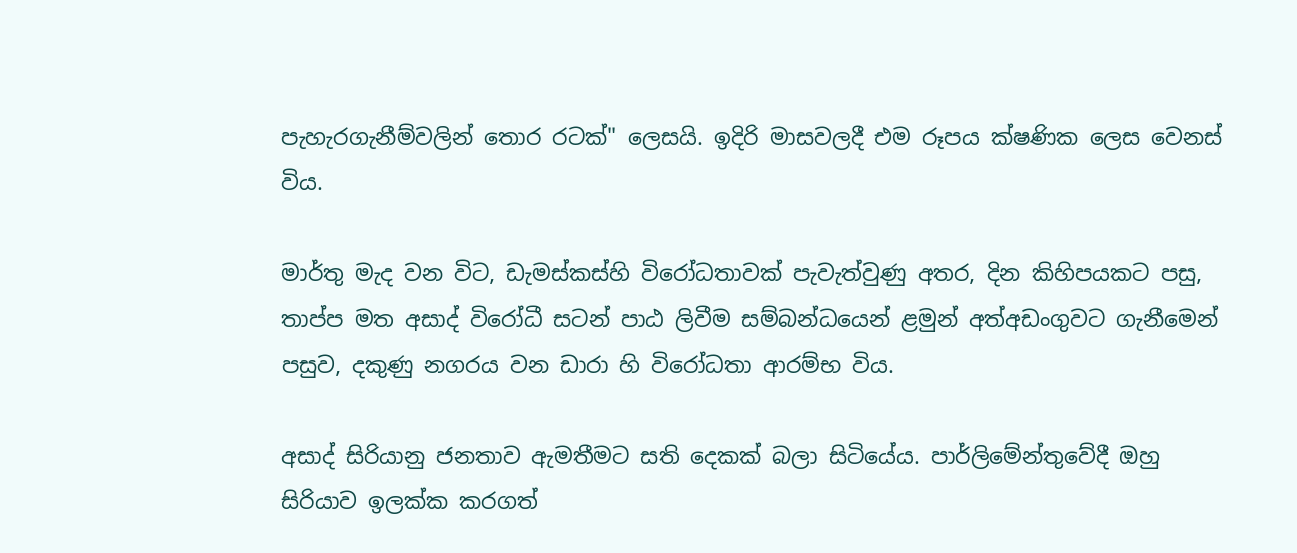පැහැරගැනීම්වලින් තොර රටක්" ලෙසයි. ඉදිරි මාසවලදී එම රූපය ක්ෂණික ලෙස වෙනස් විය.

මාර්තු මැද වන විට, ඩැමස්කස්හි විරෝධතාවක් පැවැත්වුණු අතර, දින කිහිපයකට පසු, තාප්ප මත අසාද් විරෝධී සටන් පාඨ ලිවීම සම්බන්ධයෙන් ළමුන් අත්අඩංගුවට ගැනීමෙන් පසුව, දකුණු නගරය වන ඩාරා හි විරෝධතා ආරම්භ විය.

අසාද් සිරියානු ජනතාව ඇමතීමට සති දෙකක් බලා සිටියේය. පාර්ලිමේන්තුවේදී ඔහු සිරියාව ඉලක්ක කරගත්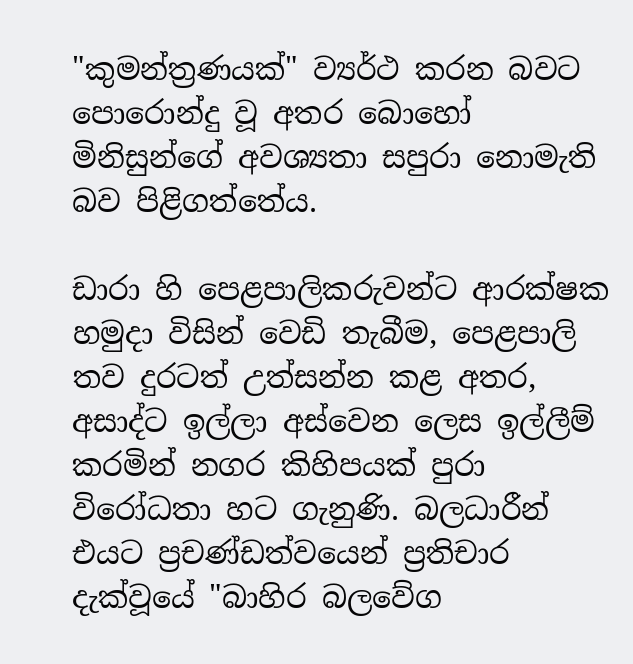"කුමන්ත්‍රණයක්" ව්‍යර්ථ කරන බවට පොරොන්දු වූ අතර බොහෝ මිනිසුන්ගේ අවශ්‍යතා සපුරා නොමැති බව පිළිගත්තේය.

ඩාරා හි පෙළපාලිකරුවන්ට ආරක්ෂක හමුදා විසින් වෙඩි තැබීම, පෙළපාලි තව දුරටත් උත්සන්න කළ අතර, අසාද්ට ඉල්ලා අස්වෙන ලෙස ඉල්ලීම් කරමින් නගර කිහිපයක් පුරා විරෝධතා හට ගැනුණි. බලධාරීන් එයට ප්‍රචණ්ඩත්වයෙන් ප්‍රතිචාර දැක්වූයේ "බාහිර බලවේග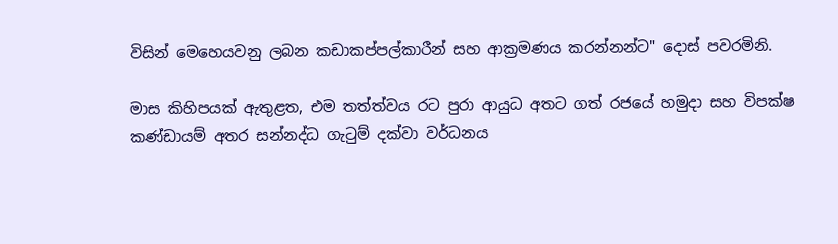විසින් මෙහෙයවනු ලබන කඩාකප්පල්කාරීන් සහ ආක්‍රමණය කරන්නන්ට" දොස් පවරමිනි.

මාස කිහිපයක් ඇතුළත, එම තත්ත්වය රට පුරා ආයුධ අතට ගත් රජයේ හමුදා සහ විපක්ෂ කණ්ඩායම් අතර සන්නද්ධ ගැටුම් දක්වා වර්ධනය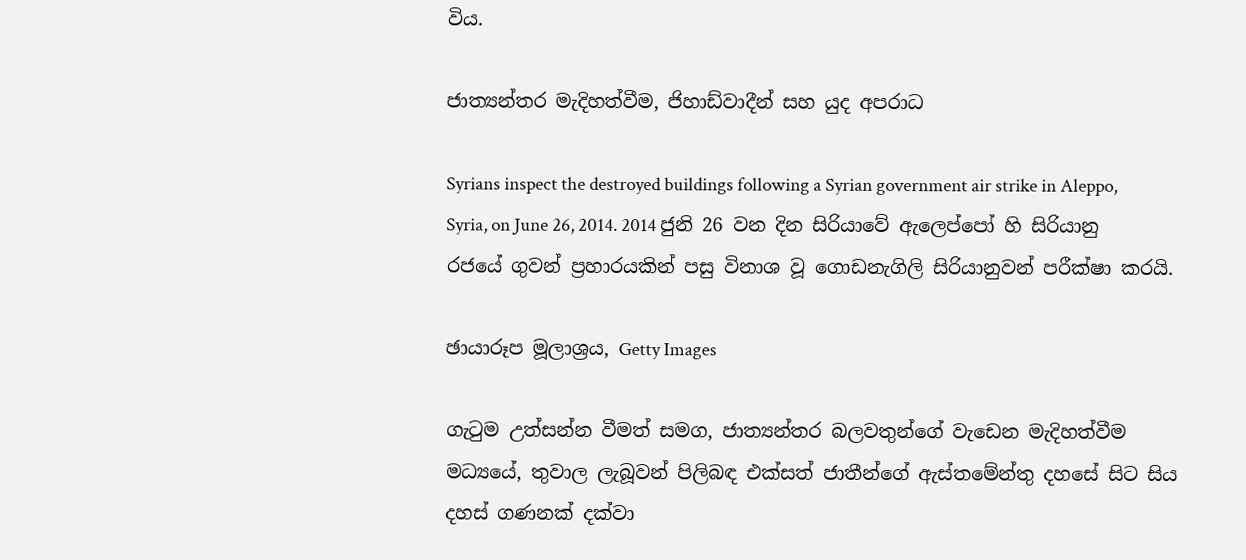විය.

ජාත්‍යන්තර මැදිහත්වීම, ජිහාඩ්වාදීන් සහ යුද අපරාධ

Syrians inspect the destroyed buildings following a Syrian government air strike in Aleppo, Syria, on June 26, 2014. 2014 ජුනි 26 වන දින සිරියාවේ ඇලෙප්පෝ හි සිරියානු රජයේ ගුවන් ප්‍රහාරයකින් පසු විනාශ වූ ගොඩනැගිලි සිරියානුවන් පරීක්ෂා කරයි.

ඡායාරූප මූලාශ්‍රය, Getty Images

ගැටුම උත්සන්න වීමත් සමග, ජාත්‍යන්තර බලවතුන්ගේ වැඩෙන මැදිහත්වීම මධ්‍යයේ, තුවාල ලැබූවන් පිලිබඳ එක්සත් ජාතීන්ගේ ඇස්තමේන්තු දහසේ සිට සිය දහස් ගණනක් දක්වා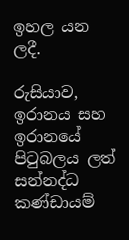ඉහල යන ලදී.

රුසියාව, ඉරානය සහ ඉරානයේ පිටුබලය ලත් සන්නද්ධ කණ්ඩායම්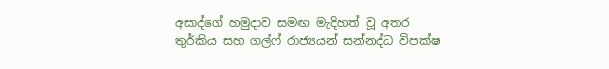අසාද්ගේ හමුදාව සමඟ මැදිහත් වූ අතර තුර්කිය සහ ගල්ෆ් රාජ්‍යයන් සන්නද්ධ විපක්ෂ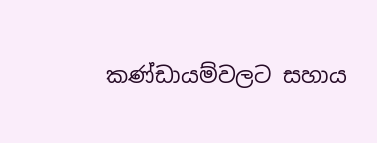කණ්ඩායම්වලට සහාය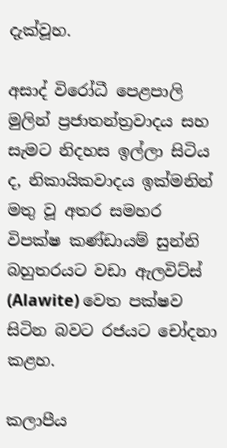දැක්වූහ.

අසාද් විරෝධී පෙළපාලි මුලින් ප්‍රජාතන්ත්‍රවාදය සහ සැමට නිදහස ඉල්ලා සිටිය ද, නිකායිකවාදය ඉක්මනින් මතු වූ අතර සමහර විපක්ෂ කණ්ඩායම් සුන්නි බහුතරයට වඩා ඇලවිට්ස් (Alawite) වෙත පක්ෂව සිටින බවට රජයට චෝදනා කළහ.

කලාපීය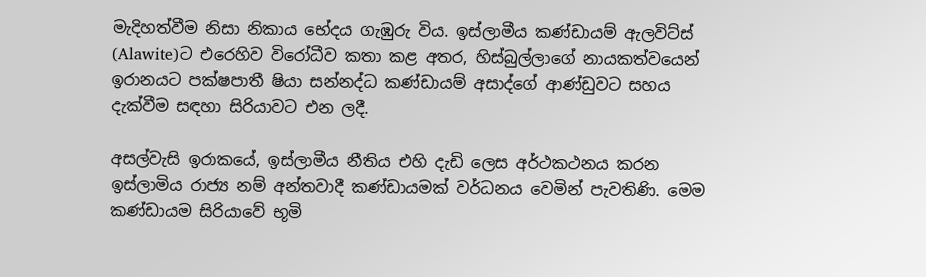මැදිහත්වීම නිසා නිකාය භේදය ගැඹුරු විය. ඉස්ලාමීය කණ්ඩායම් ඇලවිට්ස් (Alawite)ට එරෙහිව විරෝධීව කතා කළ අතර, හිස්බුල්ලාගේ නායකත්වයෙන් ඉරානයට පක්ෂපාතී ෂියා සන්නද්ධ කණ්ඩායම් අසාද්ගේ ආණ්ඩුවට සහය දැක්වීම සඳහා සිරියාවට එන ලදී.

අසල්වැසි ඉරාකයේ, ඉස්ලාමීය නීතිය එහි දැඩි ලෙස අර්ථකථනය කරන ඉස්ලාමිය රාජ්‍ය නම් අන්තවාදී කණ්ඩායමක් වර්ධනය වෙමින් පැවතිණි. මෙම කණ්ඩායම සිරියාවේ භූමි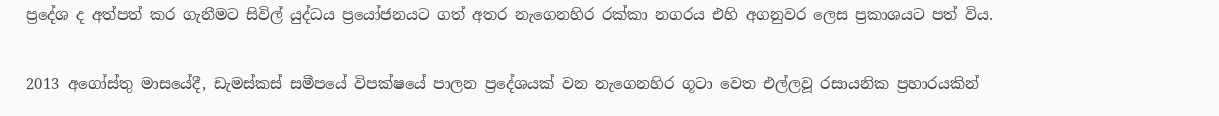ප්‍රදේශ ද අත්පත් කර ගැනීමට සිවිල් යුද්ධය ප්‍රයෝජනයට ගත් අතර නැගෙනහිර රක්කා නගරය එහි අගනුවර ලෙස ප්‍රකාශයට පත් විය.

2013 අගෝස්තු මාසයේදී, ඩැමස්කස් සමීපයේ විපක්ෂයේ පාලන ප්‍රදේශයක් වන නැගෙනහිර ගූටා වෙත එල්ලවූ රසායනික ප්‍රහාරයකින්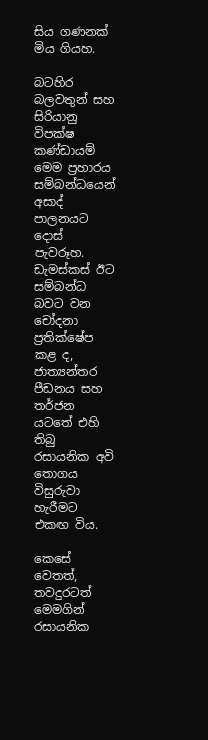සිය ගණනක් මිය ගියහ.

බටහිර බලවතුන් සහ සිරියානු විපක්ෂ කණ්ඩායම් මෙම ප්‍රහාරය සම්බන්ධයෙන් අසාද් පාලනයට දොස් පැවරූහ. ඩැමස්කස් ඊට සම්බන්ධ බවට වන චෝදනා ප්‍රතික්ෂේප කළ ද, ජාත්‍යන්තර පීඩනය සහ තර්ජන යටතේ එහි තිබු රසායනික අවි තොගය විසුරුවා හැරීමට එකඟ විය.

කෙසේ වෙතත්, තවදුරටත් මෙමගින් රසායනික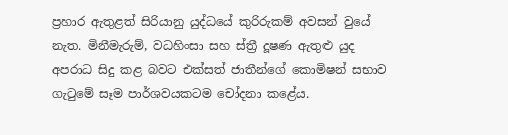ප්‍රහාර ඇතුළත් සිරියානු යුද්ධයේ කුරිරුකම් අවසන් වුයේ නැත. මිනීමැරුම්, වධහිංසා සහ ස්ත්‍රී දූෂණ ඇතුළු යුද අපරාධ සිදු කළ බවට එක්සත් ජාතීන්ගේ කොමිෂන් සභාව ගැටුමේ සෑම පාර්ශවයකටම චෝදනා කළේය.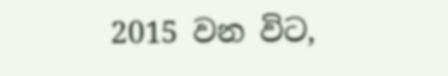2015 වන විට,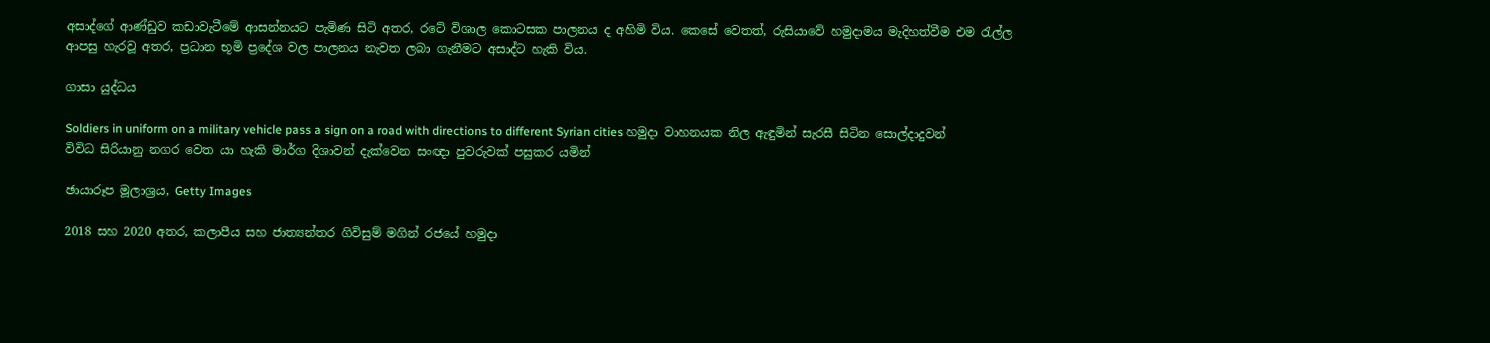අසාද්ගේ ආණ්ඩුව කඩාවැටීමේ ආසන්නයට පැමිණ සිටි අතර, රටේ විශාල කොටසක පාලනය ද අහිමි විය. කෙසේ වෙතත්, රුසියාවේ හමුදාමය මැදිහත්වීම එම රැල්ල ආපසු හැරවූ අතර, ප්‍රධාන භූමි ප්‍රදේශ වල පාලනය නැවත ලබා ගැනීමට අසාද්ට හැකි විය.

ගාසා යුද්ධය

Soldiers in uniform on a military vehicle pass a sign on a road with directions to different Syrian cities හමුදා වාහනයක නිල ඇඳුමින් සැරසී සිටින සොල්දාදුවන් විවිධ සිරියානු නගර වෙත යා හැකි මාර්ග දිශාවන් දැක්වෙන සංඥා පුවරුවක් පසුකර යමින්

ඡායාරූප මූලාශ්‍රය, Getty Images

2018 සහ 2020 අතර, කලාපීය සහ ජාත්‍යන්තර ගිවිසුම් මගින් රජයේ හමුදා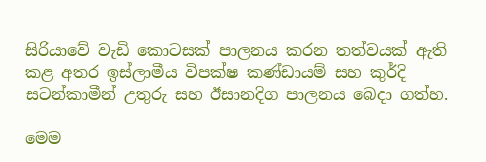සිරියාවේ වැඩි කොටසක් පාලනය කරන තත්වයක් ඇති කළ අතර ඉස්ලාමීය විපක්ෂ කණ්ඩායම් සහ කුර්දි සටන්කාමීන් උතුරු සහ ඊසානදිග පාලනය බෙදා ගත්හ.

මෙම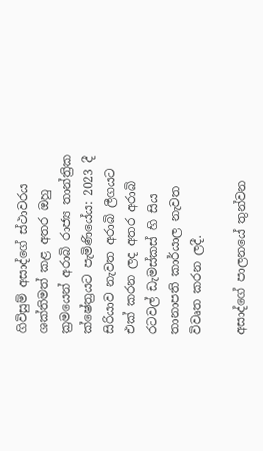ගිවිසුම් අසාද්ගේ ස්ථාවරය ශක්තිමත් කළ අතර ඔහු ක්‍රමයෙන් අරාබි රාජ්‍ය තාන්ත්‍රික ක්ෂේත්‍රයට පැමිණියේය: 2023 දී සිරියාව නැවත අරාබි ලීගයට එක් කරන ලද අතර අරාබි රටවල් ඩැමස්කස් හි සිය තානාපති කාර්යාල නැවත විවෘත කරන ලදී.

අසාද්ගේ පාලනයේ තුන්වන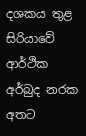දශකය තුළ සිරියාවේ ආර්ථික අර්බුද නරක අතට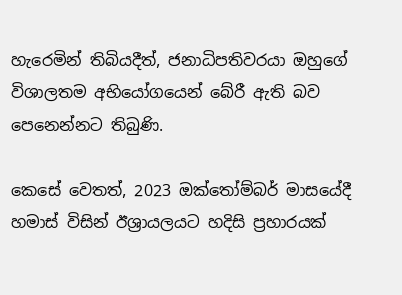හැරෙමින් තිබියදීත්, ජනාධිපතිවරයා ඔහුගේ විශාලතම අභියෝගයෙන් බේරී ඇති බව පෙනෙන්නට තිබුණි.

කෙසේ වෙතත්, 2023 ඔක්තෝම්බර් මාසයේදී හමාස් විසින් ඊශ්‍රායලයට හදිසි ප්‍රහාරයක්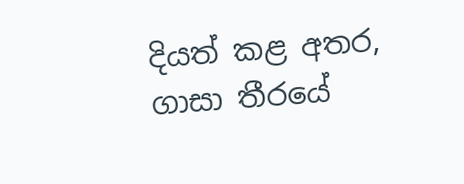දියත් කළ අතර, ගාසා තීරයේ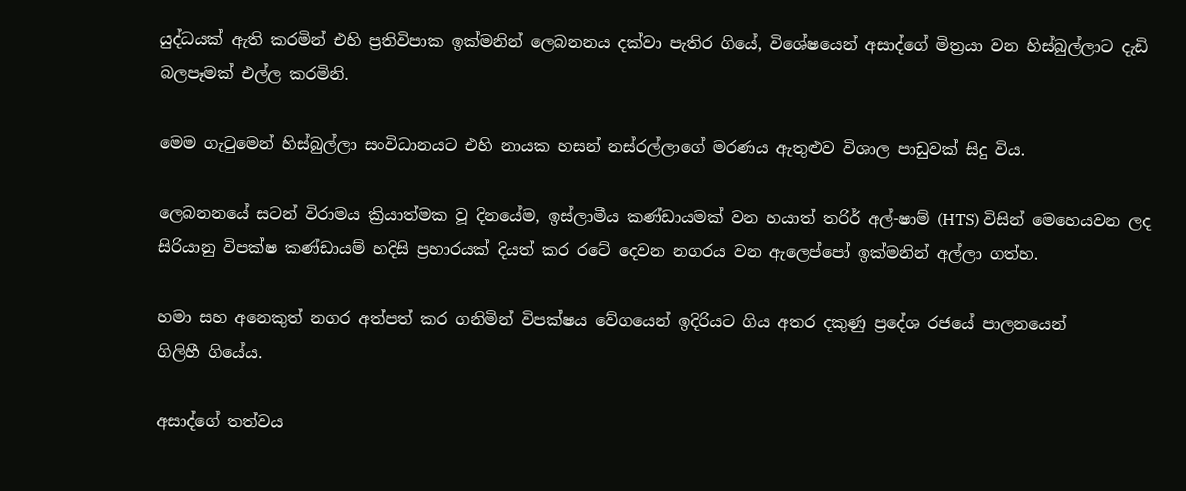යුද්ධයක් ඇති කරමින් එහි ප්‍රතිවිපාක ඉක්මනින් ලෙබනනය දක්වා පැතිර ගියේ, විශේෂයෙන් අසාද්ගේ මිත්‍රයා වන හිස්බුල්ලාට දැඩි බලපෑමක් එල්ල කරමිනි.

මෙම ගැටුමෙන් හිස්බුල්ලා සංවිධානයට එහි නායක හසන් නස්රල්ලාගේ මරණය ඇතුළුව විශාල පාඩුවක් සිදු විය.

ලෙබනනයේ සටන් විරාමය ක්‍රියාත්මක වූ දිනයේම, ඉස්ලාමීය කණ්ඩායමක් වන හයාත් තරිර් අල්-ෂාම් (HTS) විසින් මෙහෙයවන ලද සිරියානු විපක්ෂ කණ්ඩායම් හදිසි ප්‍රහාරයක් දියත් කර රටේ දෙවන නගරය වන ඇලෙප්පෝ ඉක්මනින් අල්ලා ගත්හ.

හමා සහ අනෙකුත් නගර අත්පත් කර ගනිමින් විපක්ෂය වේගයෙන් ඉදිරියට ගිය අතර දකුණු ප්‍රදේශ රජයේ පාලනයෙන් ගිලිහී ‍ගියේය.

අසාද්ගේ තත්වය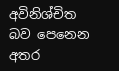අවිනිශ්චිත බව පෙනෙන අතර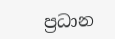ප්‍රධාන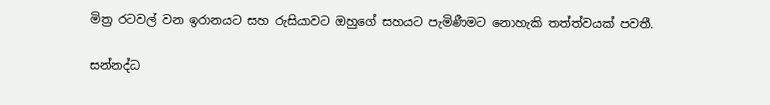මිත්‍ර රටවල් වන ඉරානයට සහ රුසියාවට ඔහුගේ සහයට පැමිණීමට නොහැකි තත්ත්වයක් පවතී.

සන්නද්ධ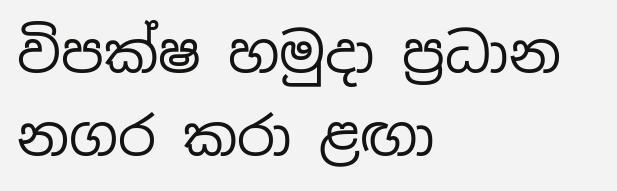විපක්ෂ හමුදා ප්‍රධාන නගර කරා ළඟා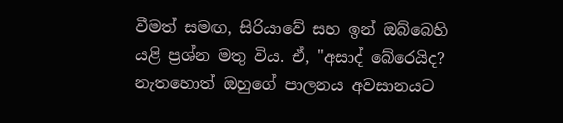වීමත් සමඟ, සිරියාවේ සහ ඉන් ඔබ්බෙහි යළි ප්‍රශ්න මතු විය. ඒ, "අසාද් බේරෙයිද? නැතහොත් ඔහුගේ පාලනය අවසානයට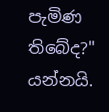පැමිණ තිබේද?" යන්නයි.